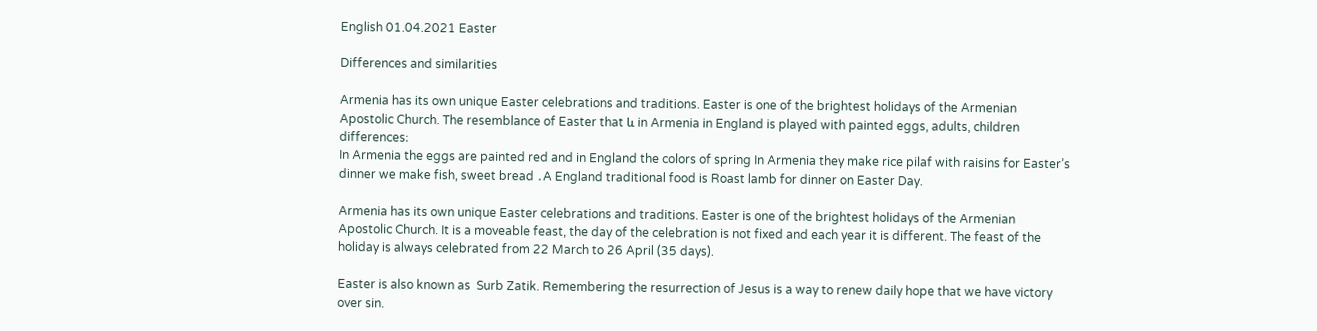English 01.04.2021 Easter

Differences and similarities

Armenia has its own unique Easter celebrations and traditions. Easter is one of the brightest holidays of the Armenian Apostolic Church. The resemblance of Easter that և in Armenia in England is played with painted eggs, adults, children
differences։
In Armenia the eggs are painted red and in England the colors of spring In Armenia they make rice pilaf with raisins for Easter’s dinner we make fish, sweet bread ․A England traditional food is Roast lamb for dinner on Easter Day.

Armenia has its own unique Easter celebrations and traditions. Easter is one of the brightest holidays of the Armenian Apostolic Church. It is a moveable feast, the day of the celebration is not fixed and each year it is different. The feast of the holiday is always celebrated from 22 March to 26 April (35 days).

Easter is also known as  Surb Zatik. Remembering the resurrection of Jesus is a way to renew daily hope that we have victory over sin.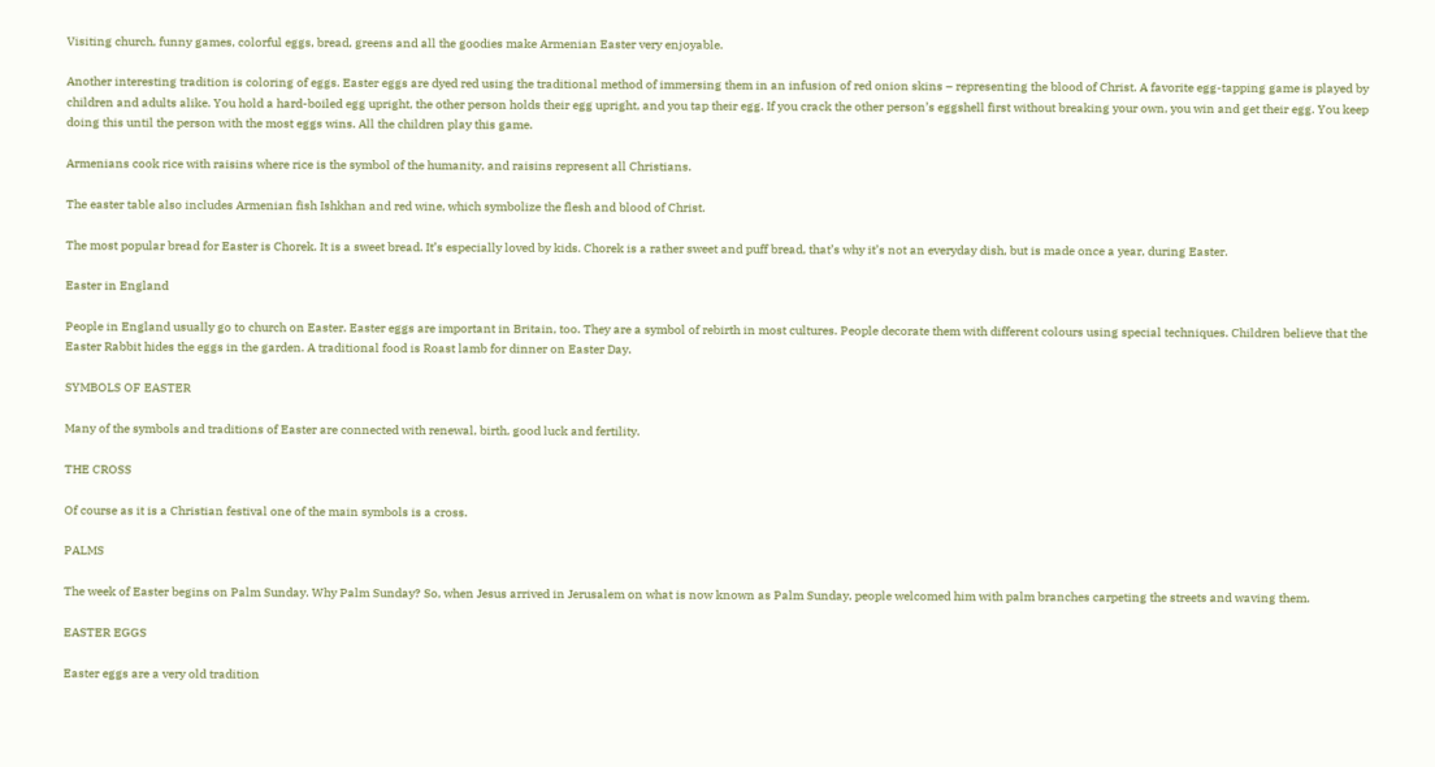Visiting church, funny games, colorful eggs, bread, greens and all the goodies make Armenian Easter very enjoyable.

Another interesting tradition is coloring of eggs. Easter eggs are dyed red using the traditional method of immersing them in an infusion of red onion skins – representing the blood of Christ. A favorite egg-tapping game is played by children and adults alike. You hold a hard-boiled egg upright, the other person holds their egg upright, and you tap their egg. If you crack the other person’s eggshell first without breaking your own, you win and get their egg. You keep doing this until the person with the most eggs wins. All the children play this game.

Armenians cook rice with raisins where rice is the symbol of the humanity, and raisins represent all Christians.

The easter table also includes Armenian fish Ishkhan and red wine, which symbolize the flesh and blood of Christ.

The most popular bread for Easter is Chorek. It is a sweet bread. It’s especially loved by kids. Chorek is a rather sweet and puff bread, that’s why it’s not an everyday dish, but is made once a year, during Easter.

Easter in England

People in England usually go to church on Easter. Easter eggs are important in Britain, too. They are a symbol of rebirth in most cultures. People decorate them with different colours using special techniques. Children believe that the Easter Rabbit hides the eggs in the garden. A traditional food is Roast lamb for dinner on Easter Day.

SYMBOLS OF EASTER

Many of the symbols and traditions of Easter are connected with renewal, birth, good luck and fertility.

THE CROSS

Of course as it is a Christian festival one of the main symbols is a cross.

PALMS

The week of Easter begins on Palm Sunday. Why Palm Sunday? So, when Jesus arrived in Jerusalem on what is now known as Palm Sunday, people welcomed him with palm branches carpeting the streets and waving them.

EASTER EGGS

Easter eggs are a very old tradition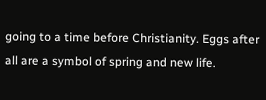going to a time before Christianity. Eggs after all are a symbol of spring and new life.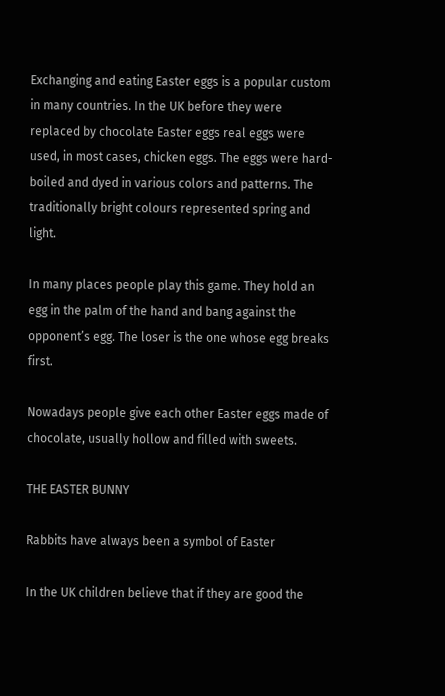Exchanging and eating Easter eggs is a popular custom in many countries. In the UK before they were replaced by chocolate Easter eggs real eggs were used, in most cases, chicken eggs. The eggs were hard-boiled and dyed in various colors and patterns. The traditionally bright colours represented spring and light.

In many places people play this game. They hold an egg in the palm of the hand and bang against the opponent’s egg. The loser is the one whose egg breaks first.

Nowadays people give each other Easter eggs made of chocolate, usually hollow and filled with sweets.

THE EASTER BUNNY

Rabbits have always been a symbol of Easter

In the UK children believe that if they are good the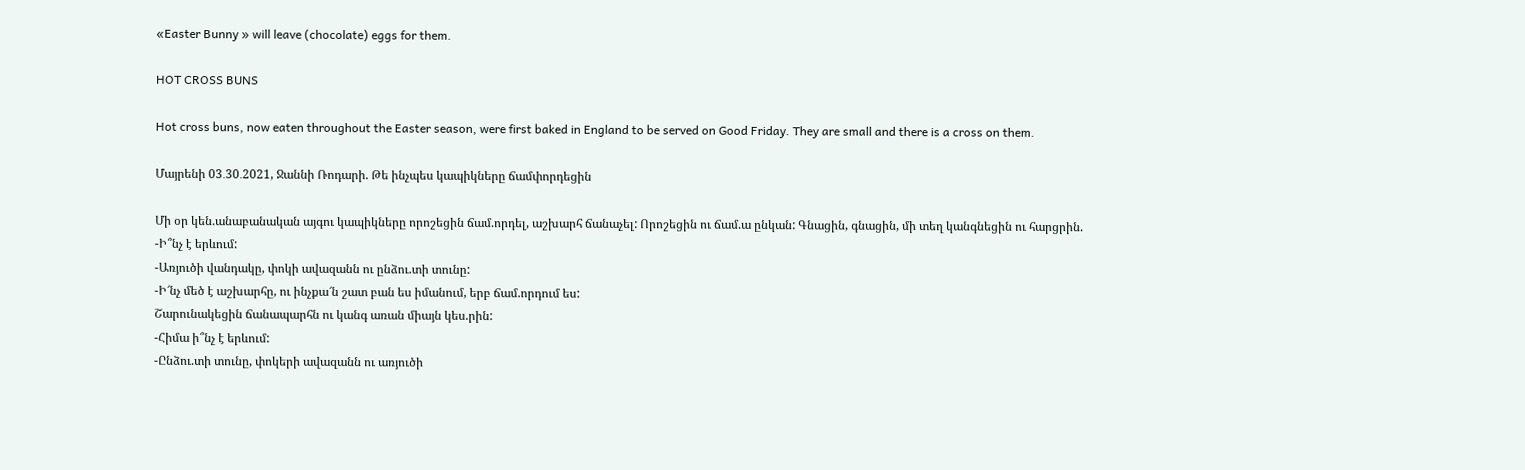«Easter Bunny » will leave (chocolate) eggs for them.

HOT CROSS BUNS

Hot cross buns, now eaten throughout the Easter season, were first baked in England to be served on Good Friday. They are small and there is a cross on them.

Մայրենի 03․30․2021, Ջաննի Ռոդարի. Թե ինչպես կապիկները ճամփորդեցին

Մի օր կեն.անաբանական այգու կապիկները որոշեցին ճամ.որդել, աշխարհ ճանաչել: Որոշեցին ու ճամ.ա ընկան: Գնացին, գնացին, մի տեղ կանգնեցին ու հարցրին.
-Ի՞նչ է երևում:
-Առյուծի վանդակը, փոկի ավազանն ու ընձու.տի տունը:
-Ի՜նչ մեծ է աշխարհը, ու ինչքա՜ն շատ բան ես իմանում, երբ ճամ.որդում ես:
Շարունակեցին ճանապարհն ու կանգ առան միայն կես.րին:
-Հիմա ի՞նչ է երևում:
-Ընձու.տի տունը, փոկերի ավազանն ու առյուծի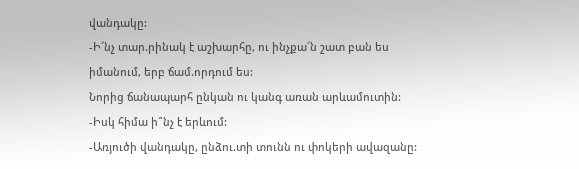վանդակը:
-Ի՜նչ տար.րինակ է աշխարհը, ու ինչքա՜ն շատ բան ես իմանում, երբ ճամ.որդում ես:
Նորից ճանապարհ ընկան ու կանգ առան արևամուտին:
-Իսկ հիմա ի՞նչ է երևում:
-Առյուծի վանդակը, ընձու.տի տունն ու փոկերի ավազանը: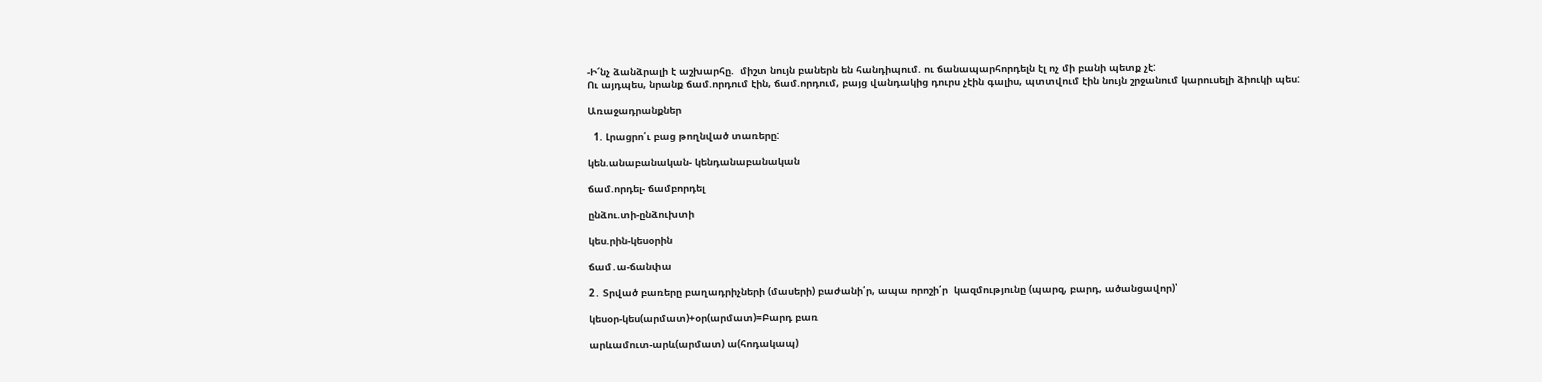-Ի՜նչ ձանձրալի է աշխարհը.  միշտ նույն բաներն են հանդիպում. ու ճանապարհորդելն էլ ոչ մի բանի պետք չէ:
Ու այդպես, նրանք ճամ.որդում էին, ճամ.որդում, բայց վանդակից դուրս չէին գալիս, պտտվում էին նույն շրջանում կարուսելի ձիուկի պես:

Առաջադրանքներ

  1. Լրացրո՛ւ բաց թողնված տառերը:

կեն.անաբանական- կենդանաբանական

ճամ.որդել- ճամբորդել

ընձու.տի-ընձուխտի

կես.րին-կեսօրին

ճամ․ա-ճանփա

2․ Տրված բառերը բաղադրիչների (մասերի) բաժանի՛ր, ապա որոշի՛ր  կազմությունը (պարզ, բարդ, ածանցավոր)՝

կեսօր-կես(արմատ)+օր(արմատ)=Բարդ բառ

արևամուտ-արև(արմատ) ա(հոդակապ)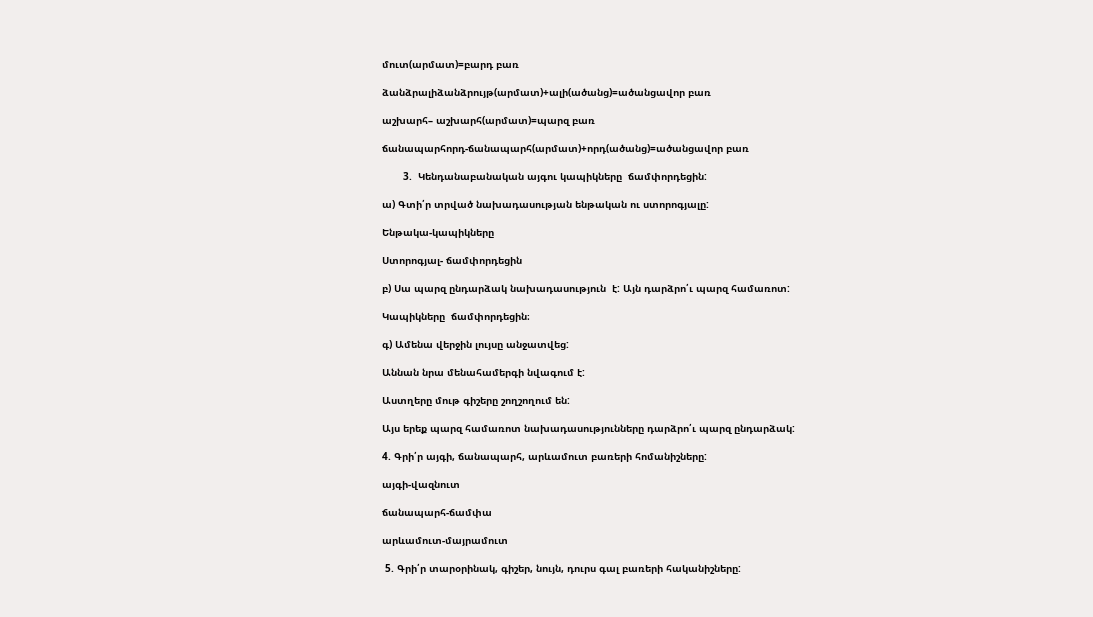մուտ(արմատ)=բարդ բառ

ձանձրալիձանձրույթ(արմատ)+ալի(ածանց)=ածանցավոր բառ

աշխարհ– աշխարհ(արմատ)=պարզ բառ

ճանապարհորդ-ճանապարհ(արմատ)+որդ(ածանց)=ածանցավոր բառ

       3.  Կենդանաբանական այգու կապիկները  ճամփորդեցին:

ա) Գտի՛ր տրված նախադասության ենթական ու ստորոգյալը:

Ենթակա-կապիկները

Ստորոգյալ- ճամփորդեցին

բ) Սա պարզ ընդարձակ նախադասություն  է: Այն դարձրո՛ւ պարզ համառոտ:

Կապիկները  ճամփորդեցին։

գ) Ամենա վերջին լույսը անջատվեց:

Աննան նրա մենահամերգի նվագում է:

Աստղերը մութ գիշերը շողշողում են:

Այս երեք պարզ համառոտ նախադասությունները դարձրո՛ւ պարզ ընդարձակ:

4. Գրի՛ր այգի, ճանապարհ, արևամուտ բառերի հոմանիշները:

այգի-վազնուտ

ճանապարհ-ճամփա

արևամուտ-մայրամուտ

 5. Գրի՛ր տարօրինակ, գիշեր, նույն, դուրս գալ բառերի հականիշները: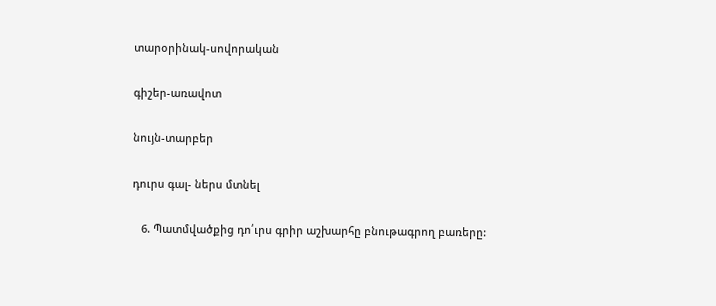տարօրինակ-սովորական

գիշեր-առավոտ

նույն-տարբեր

դուրս գալ- ներս մտնել

   6. Պատմվածքից դո՛ւրս գրիր աշխարհը բնութագրող բառերը: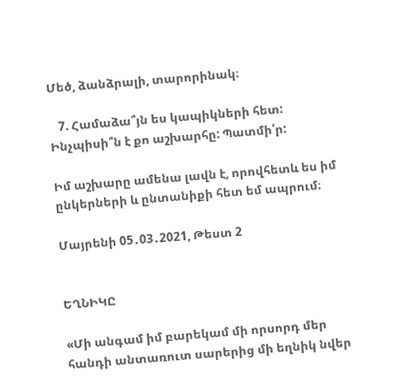Մեծ, ձանձրալի, տարորինակ։

   7. Համաձա՞յն ես կապիկների հետ: Ինչպիսի՞ն է քո աշխարհը: Պատմի՛ր:

Իմ աշխարը ամենա լավն է, որովհետև ես իմ ընկերների և ընտանիքի հետ եմ ապրում։

Մայրենի 05․03․2021, Թեստ 2


ԵՂՆԻԿԸ

«Մի անգամ իմ բարեկամ մի որսորդ մեր հանդի անտառուտ սարերից մի եղնիկ նվեր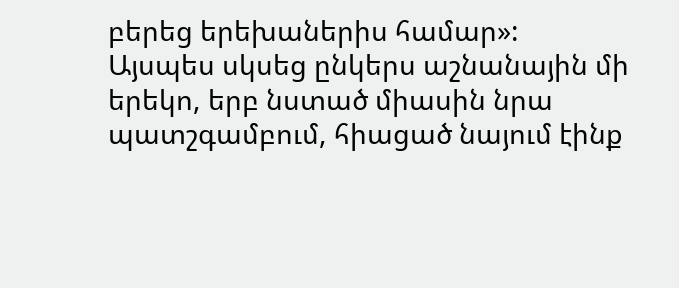բերեց երեխաներիս համար»:
Այսպես սկսեց ընկերս աշնանային մի երեկո, երբ նստած միասին նրա պատշգամբում, հիացած նայում էինք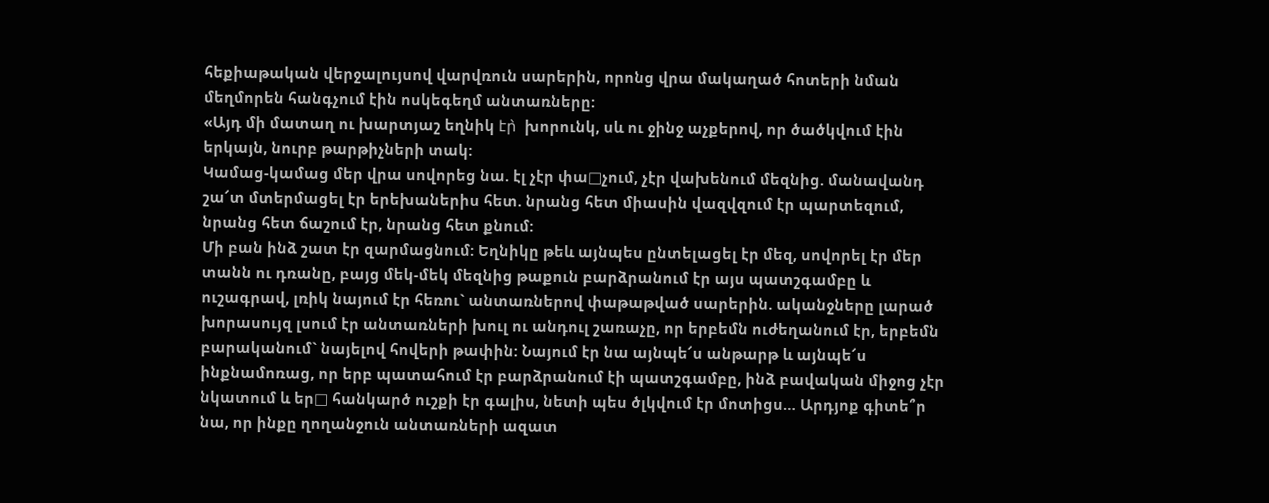հեքիաթական վերջալույսով վարվռուն սարերին, որոնց վրա մակաղած հոտերի նման մեղմորեն հանգչում էին ոսկեգեղմ անտառները:
«Այդ մի մատաղ ու խարտյաշ եղնիկ էր̀  խորունկ, սև ու ջինջ աչքերով, որ ծածկվում էին երկայն, նուրբ թարթիչների տակ:
Կամաց-կամաց մեր վրա սովորեց նա. էլ չէր փա□չում, չէր վախենում մեզնից. մանավանդ շա՜տ մտերմացել էր երեխաներիս հետ. նրանց հետ միասին վազվզում էր պարտեզում, նրանց հետ ճաշում էր, նրանց հետ քնում:
Մի բան ինձ շատ էր զարմացնում: Եղնիկը թեև այնպես ընտելացել էր մեզ, սովորել էր մեր տանն ու դռանը, բայց մեկ-մեկ մեզնից թաքուն բարձրանում էր այս պատշգամբը և ուշագրավ, լռիկ նայում էր հեռու` անտառներով փաթաթված սարերին. ականջները լարած խորասույզ լսում էր անտառների խուլ ու անդուլ շառաչը, որ երբեմն ուժեղանում էր, երբեմն բարականում` նայելով հովերի թափին: Նայում էր նա այնպե՜ս անթարթ և այնպե՜ս ինքնամոռաց, որ երբ պատահում էր բարձրանում էի պատշգամբը, ինձ բավական միջոց չէր նկատում և եր□ հանկարծ ուշքի էր գալիս, նետի պես ծլկվում էր մոտիցս… Արդյոք գիտե՞ր նա, որ ինքը ղողանջուն անտառների ազատ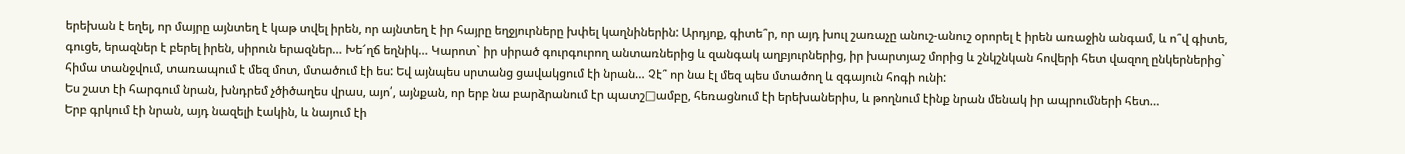երեխան է եղել, որ մայրը այնտեղ է կաթ տվել իրեն, որ այնտեղ է իր հայրը եղջյուրները խփել կաղնիներին: Արդյոք, գիտե՞ր, որ այդ խուլ շառաչը անուշ-անուշ օրորել է իրեն առաջին անգամ, և ո՞վ գիտե, գուցե, երազներ է բերել իրեն, սիրուն երազներ… Խե՜ղճ եղնիկ… Կարոտ` իր սիրած գուրգուրող անտառներից և զանգակ աղբյուրներից, իր խարտյաշ մորից և շնկշնկան հովերի հետ վազող ընկերներից` հիմա տանջվում, տառապում է մեզ մոտ, մտածում էի ես: Եվ այնպես սրտանց ցավակցում էի նրան… Չէ՞ որ նա էլ մեզ պես մտածող և զգայուն հոգի ունի:
Ես շատ էի հարգում նրան, խնդրեմ չծիծաղես վրաս, այո՛, այնքան, որ երբ նա բարձրանում էր պատշ□ամբը, հեռացնում էի երեխաներիս, և թողնում էինք նրան մենակ իր ապրումների հետ…
Երբ գրկում էի նրան, այդ նազելի էակին, և նայում էի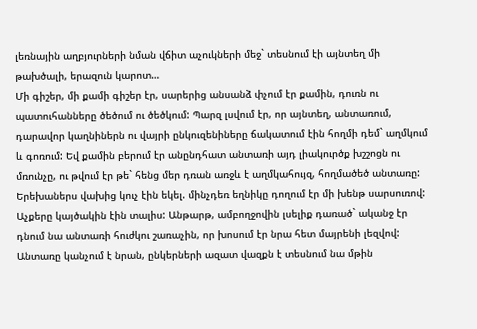լեռնային աղբյուրների նման վճիտ աչուկների մեջ` տեսնում էի այնտեղ մի թախծալի, երազուն կարոտ…
Մի գիշեր, մի քամի գիշեր էր, սարերից անսանձ փչում էր քամին, դուռն ու պատուհանները ծեծում ու ծեծկում: Պարզ լսվում էր, որ այնտեղ, անտառում, դարավոր կաղնիներն ու վայրի ընկուզենիները ճակատում էին հողմի դեմ` աղմկում և գոռում: Եվ քամին բերում էր անընդհատ անտառի այդ լիակուրծք խշշոցն ու մռունչը, ու թվում էր թե` հենց մեր դռան առջև է աղմկահույզ, հողմածեծ անտառը: Երեխաներս վախից կուչ էին եկել. մինչդեռ եղնիկը դողում էր մի խենթ սարսուռով: Աչքերը կայծակին էին տալիս: Անթարթ, ամբողջովին լսելիք դառած` ականջ էր դնում նա անտառի հուժկու շառաչին, որ խոսում էր նրա հետ մայրենի լեզվով:
Անտառը կանչում է նրան, ընկերների ազատ վազքն է տեսնում նա մթին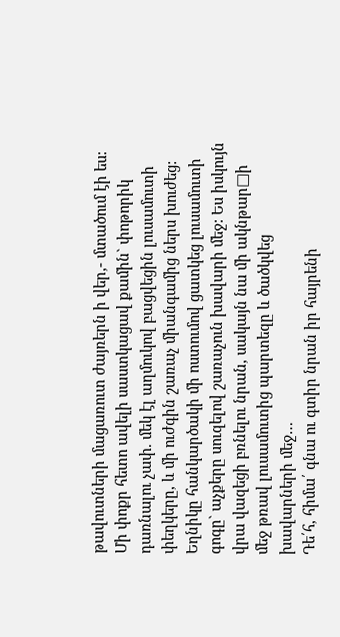թավուտների մացառուտ ժայռերն ի վեր,- մտածում էի ես:
Մի փոքր հետո ավելի սաստկացավ քամին` փոթորիկ դառնալու չափ. մեկ էլ աղմուկով բացվեցին լուսամուտի փեղկերը, և մի ուժգին շառաչ միանգամից ներս խուժեց: Եղնիկը հանկարծակի մի ոստումով ցատկեց լուսամուտի գոգը` աչքերը սուզելով շառաչուն խավարի մեջ: Ես իսկույն վրա վազեցի բռնելու նրան, սակայն նա մի ակնթար□ի մեջ թռավ լուսամուտից պարտեզը և ծածկվեց խավարների մեջ…
Դե՛հ, հիմա՛ գնա ու գտիր նրան իր հայրենի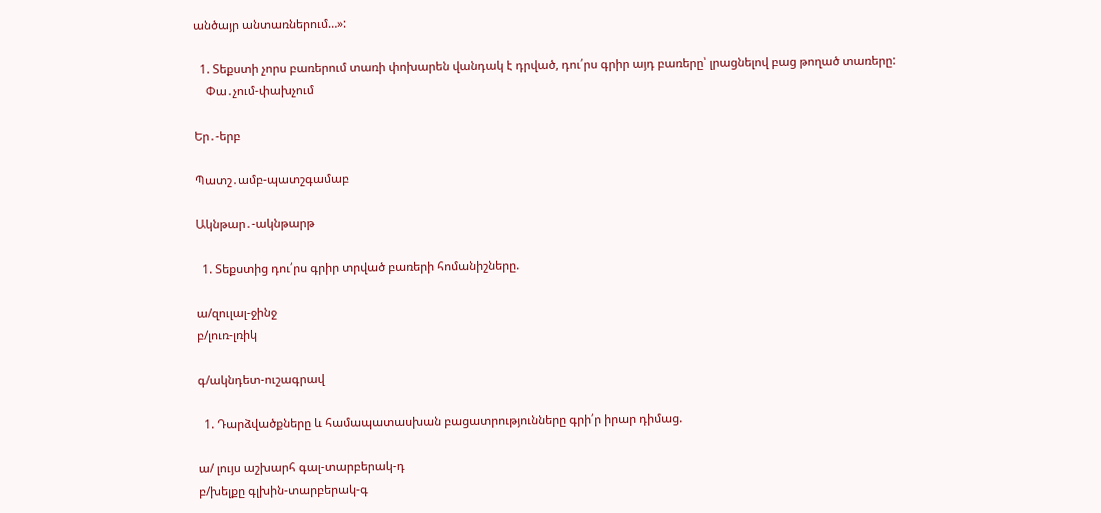անծայր անտառներում…»:

  1. Տեքստի չորս բառերում տառի փոխարեն վանդակ է դրված, դու՛րս գրիր այդ բառերը՝ լրացնելով բաց թողած տառերը:
    Փա․չում-փախչում

Եր․-երբ

Պատշ․ամբ-պատշգամաբ

Ակնթար․-ակնթարթ

  1. Տեքստից դու՛րս գրիր տրված բառերի հոմանիշները.

ա/զուլալ-ջինջ
բ/լուռ-լռիկ

գ/ակնդետ-ուշագրավ

  1. Դարձվածքները և համապատասխան բացատրությունները գրի՛ր իրար դիմաց.

ա/ լույս աշխարհ գալ-տարբերակ-դ
բ/խելքը գլխին-տարբերակ-գ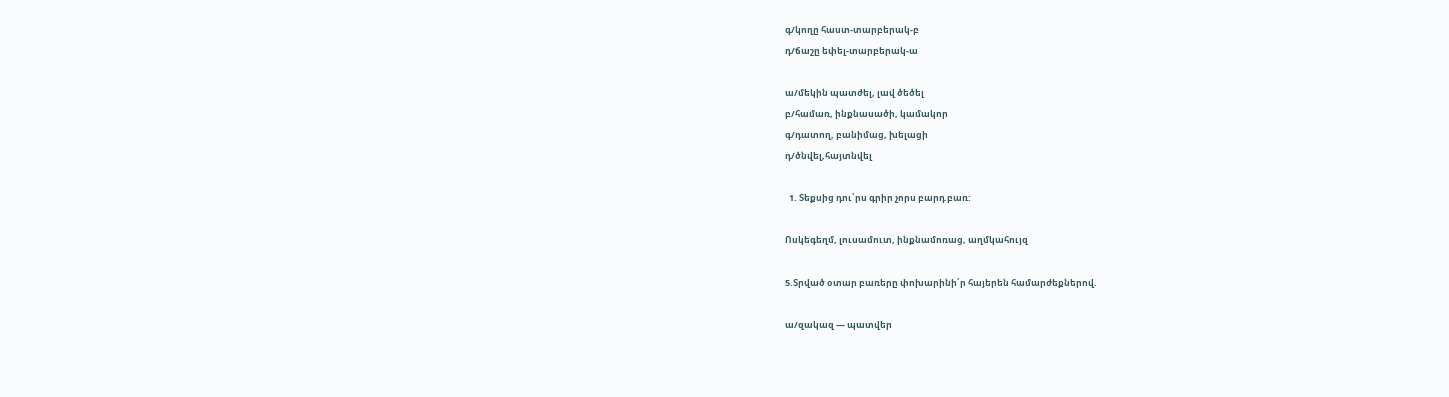գ/կողը հաստ-տարբերակ-բ
դ/ճաշը եփել-տարբերակ-ա

ա/մեկին պատժել, լավ ծեծել
բ/համառ, ինքնասածի, կամակոր
գ/դատող, բանիմաց, խելացի
դ/ծնվել,հայտնվել

  1. Տեքսից դու՛րս գրիր չորս բարդ բառ:

Ոսկեգեղմ, լուսամուտ, ինքնամոռաց, աղմկահույզ

5.Տրված օտար բառերը փոխարինի՛ր հայերեն համարժեքներով.

ա/զակազ — պատվեր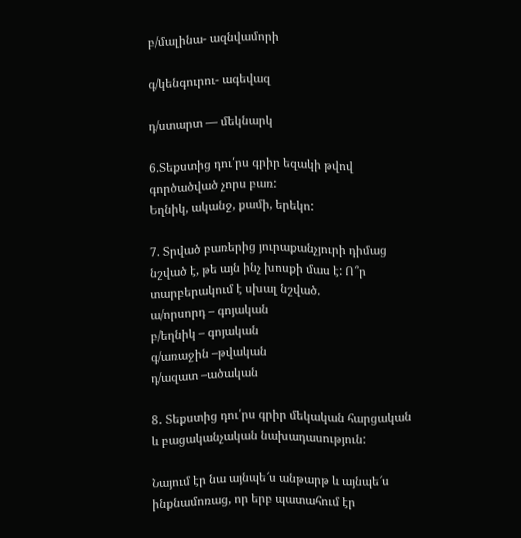բ/մալինա- ազնվամորի

գ/կենգուրու- ագեվազ

դ/ստարտ — մեկնարկ

6.Տեքստից դու՛րս գրիր եզակի թվով գործածված չորս բառ:
Եղնիկ, ականջ, քամի, երեկո:

7. Տրված բառերից յուրաքանչյուրի դիմաց նշված է, թե այն ինչ խոսքի մաս է: Ո՞ր տարբերակում է սխալ նշված.
ա/որսորդ – գոյական
բ/եղնիկ – գոյական
գ/առաջին –թվական
դ/ազատ –ածական

8․ Տեքստից դու՛րս գրիր մեկական հարցական և բացականչական նախադասություն:

Նայում էր նա այնպե՜ս անթարթ և այնպե՜ս ինքնամոռաց, որ երբ պատահում էր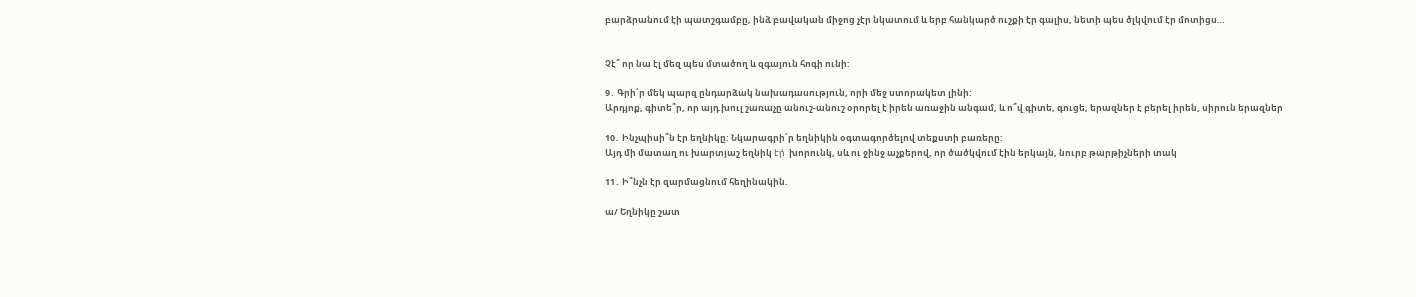բարձրանում էի պատշգամբը, ինձ բավական միջոց չէր նկատում և երբ հանկարծ ուշքի էր գալիս, նետի պես ծլկվում էր մոտիցս…


Չէ՞ որ նա էլ մեզ պես մտածող և զգայուն հոգի ունի:

9․ Գրի՛ր մեկ պարզ ընդարձակ նախադասություն, որի մեջ ստորակետ լինի:
Արդյոք, գիտե՞ր, որ այդ խուլ շառաչը անուշ-անուշ օրորել է իրեն առաջին անգամ, և ո՞վ գիտե, գուցե, երազներ է բերել իրեն, սիրուն երազներ

10․ Ինչպիսի՞ն էր եղնիկը: Նկարագրի՛ր եղնիկին օգտագործելով տեքստի բառերը:
Այդ մի մատաղ ու խարտյաշ եղնիկ էր̀  խորունկ, սև ու ջինջ աչքերով, որ ծածկվում էին երկայն, նուրբ թարթիչների տակ

11․ Ի՞նչն էր զարմացնում հեղինակին.

ա/ Եղնիկը շատ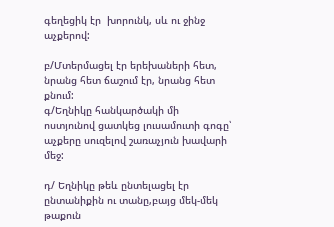գեղեցիկ էր  խորունկ, սև ու ջինջ աչքերով:

բ/Մտերմացել էր երեխաների հետ, նրանց հետ ճաշում էր, նրանց հետ քնում:
գ/Եղնիկը հանկարծակի մի ոստյունով ցատկեց լուսամուտի գոգը՝ աչքերը սուզելով շառաչյուն խավարի մեջ:

դ/ Եղնիկը թեև ընտելացել էր ընտանիքին ու տանը,բայց մեկ-մեկ թաքուն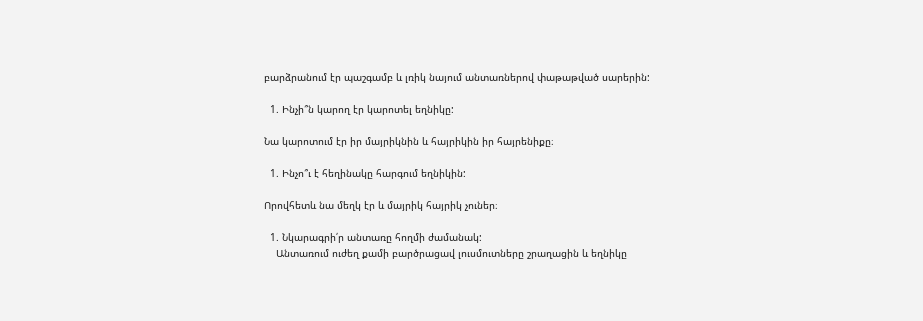բարձրանում էր պաշգամբ և լռիկ նայում անտառներով փաթաթված սարերին:

  1. Ինչի՞ն կարող էր կարոտել եղնիկը:

Նա կարոտում էր իր մայրիկնին և հայրիկին իր հայրենիքը։

  1. Ինչո՞ւ է հեղինակը հարգում եղնիկին:

Որովհետև նա մեղկ էր և մայրիկ հայրիկ չուներ։

  1. Նկարագրի՛ր անտառը հողմի ժամանակ:
    Անտառում ուժեղ քամի բարծրացավ լուսմուտները շրաղացին և եղնիկը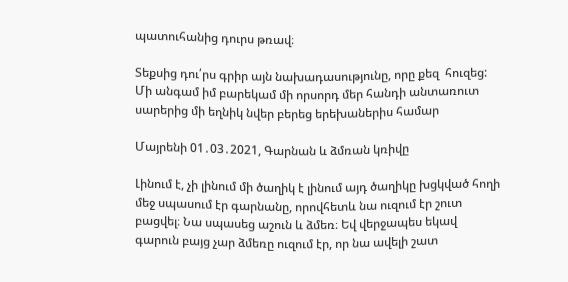պատուհանից դուրս թռավ։

Տեքսից դու՛րս գրիր այն նախադասությունը, որը քեզ  հուզեց:
Մի անգամ իմ բարեկամ մի որսորդ մեր հանդի անտառուտ սարերից մի եղնիկ նվեր բերեց երեխաներիս համար

Մայրենի 01․03․2021, Գարնան և ձմռան կռիվը

Լինում է, չի լինում մի ծաղիկ է լինում այդ ծաղիկը խցկված հողի մեջ սպասում էր գարնանը, որովհետև նա ուզում էր շուտ բացվել։ Նա սպասեց աշուն և ձմեռ։ Եվ վերջապես եկավ գարուն բայց չար ձմեռը ուզում էր, որ նա ավելի շատ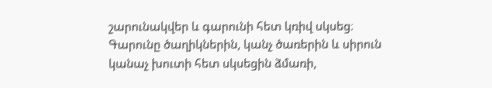շարունակվեր և գարունի հետ կռիվ սկսեց։ Գարունը ծաղիկներին, կանչ ծառերին և սիրուն կանաչ խուտի հետ սկսեցին ձմառի,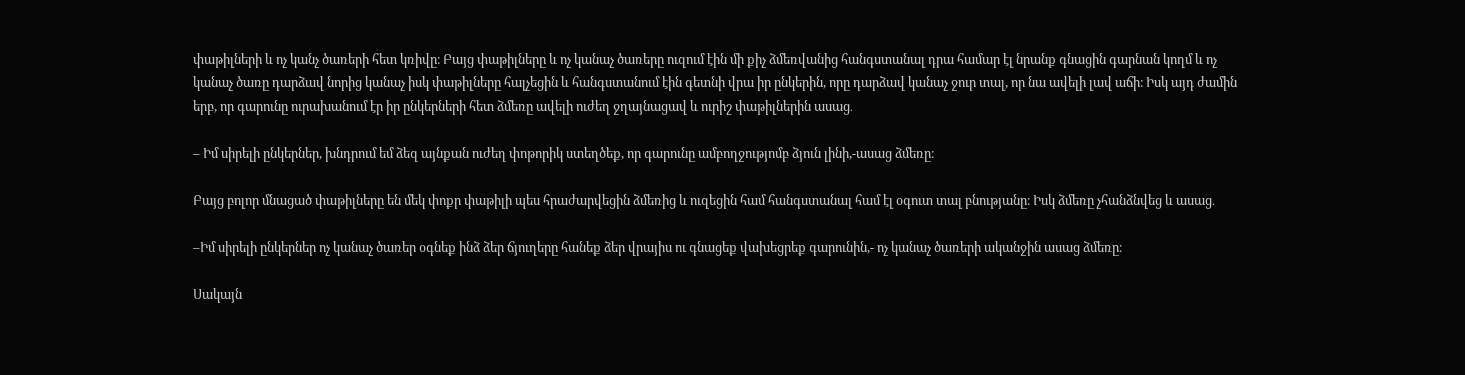փաթիլների և ոչ կանչ ծառերի հետ կռիվը։ Բայց փաթիլները և ոչ կանաչ ծառերը ուզում էին մի քիչ ձմեռվանից հանգստանալ դրա համար էլ նրանք գնացին գարնան կողմ և ոչ կանաչ ծառը դարձավ նորից կանաչ իսկ փաթիլները հալչեցին և հանգստանում էին գետնի վրա իր ընկերին, որը դարձավ կանաչ ջուր տալ, որ նա ավելի լավ աճի։ Իսկ այդ ժամին երբ, որ գարունը ուրախանում էր իր ընկերների հետ ձմեռը ավելի ուժեղ ջղայնացավ և ուրիշ փաթիլներին ասաց․

– Իմ սիրելի ընկերներ, խնդրում եմ ձեզ այնքան ուժեղ փոթորիկ ստեղծեք, որ գարունը ամբողջությոմբ ձյուն լինի,-ասաց ձմեռը։

Բայց բոլոր մնացած փաթիլները են մեկ փոքր փաթիլի պես հրաժարվեցին ձմեռից և ուզեցին համ հանգստանալ համ էլ օգուտ տալ բնությանը։ Իսկ ձմեռը չհանձնվեց և ասաց․

–Իմ սիրելի ընկերներ ոչ կանաչ ծառեր օգնեք ինձ ձեր ճյուղերը հանեք ձեր վրայիս ու գնացեք վախեցրեք գարունին,- ոչ կանաչ ծառերի ականջին ասաց ձմեռը։

Սակայն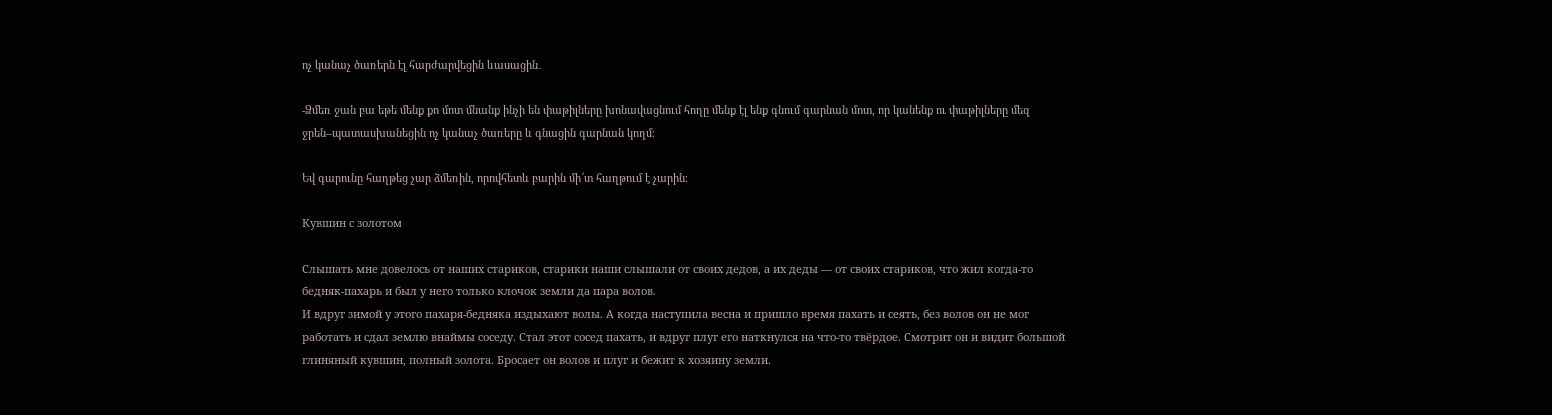ոչ կանաչ ծառերն էլ հարժարվեցին ևասացին․

-Ձմեռ ջան բա եթե մենք քո մոտ մնանք ինչի են փաթիլները խոնավացնում հողը մենք էլ ենք գնում գարնան մոտ, որ կանենք ու փաթիլները մեզ ջրեն–պատասխանեցին ոչ կանաչ ծառերը և գնացին գարնան կողմ։

Եվ գարունը հաղթեց չար ձմեռին, որովհետև բարին մի՜տ հաղթում է չարին։

Кувшин с золотом

Слышать мне довелось от наших стариков, старики наши слышали от своих дедов, а их деды — от своих стариков, что жил когда-то бедняк-пахарь и был у него только клочок земли да пара волов.
И вдруг зимой у этого пахаря-бедняка издыхают волы. А когда наступила весна и пришло время пахать и сеять, без волов он не мог работать и сдал землю внаймы соседу. Стал этот сосед пахать, и вдруг плуг его наткнулся на что-то твёрдое. Смотрит он и видит большой глиняный кувшин, полный золота. Бросает он волов и плуг и бежит к хозяину земли.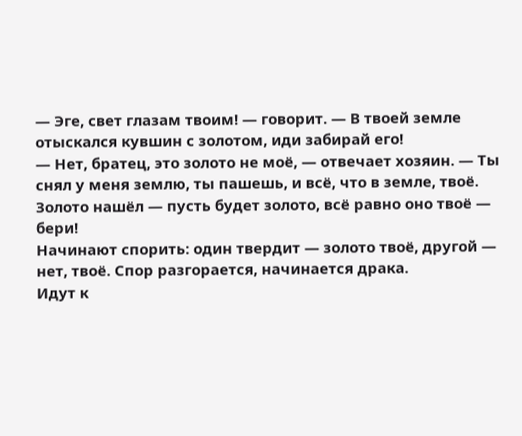— Эге, свет глазам твоим! — говорит. — В твоей земле отыскался кувшин с золотом, иди забирай его!
— Нет, братец, это золото не моё, — отвечает хозяин. — Ты снял у меня землю, ты пашешь, и всё, что в земле, твоё. Золото нашёл — пусть будет золото, всё равно оно твоё — бери!
Начинают спорить: один твердит — золото твоё, другой — нет, твоё. Спор разгорается, начинается драка.
Идут к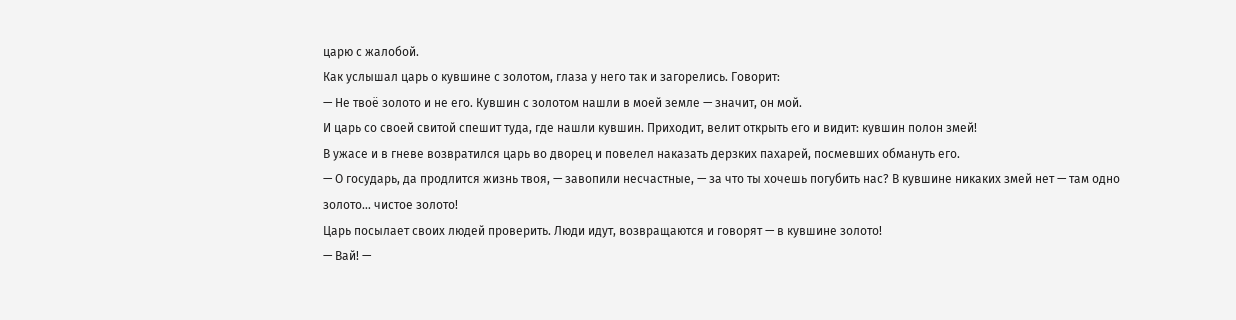царю с жалобой.
Как услышал царь о кувшине с золотом, глаза у него так и загорелись. Говорит:
— Не твоё золото и не его. Кувшин с золотом нашли в моей земле — значит, он мой.
И царь со своей свитой спешит туда, где нашли кувшин. Приходит, велит открыть его и видит: кувшин полон змей!
В ужасе и в гневе возвратился царь во дворец и повелел наказать дерзких пахарей, посмевших обмануть его.
— О государь, да продлится жизнь твоя, — завопили несчастные, — за что ты хочешь погубить нас? В кувшине никаких змей нет — там одно золото… чистое золото!
Царь посылает своих людей проверить. Люди идут, возвращаются и говорят — в кувшине золото!
— Вай! —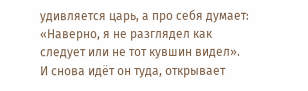удивляется царь, а про себя думает: «Наверно, я не разглядел как следует или не тот кувшин видел».
И снова идёт он туда, открывает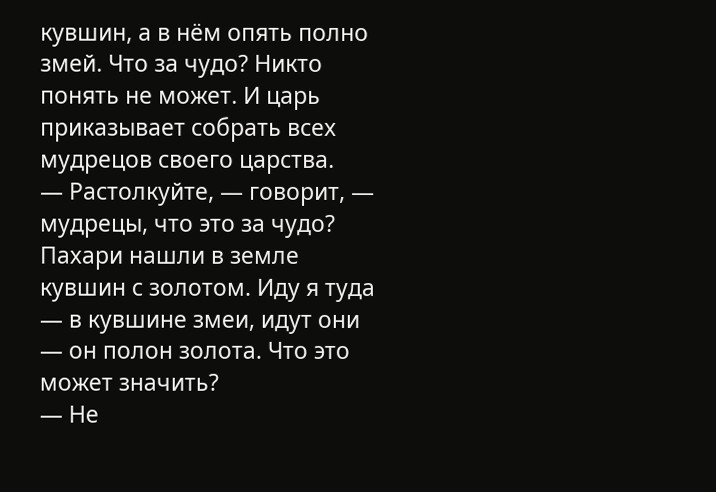кувшин, а в нём опять полно змей. Что за чудо? Никто понять не может. И царь приказывает собрать всех мудрецов своего царства.
— Растолкуйте, — говорит, — мудрецы, что это за чудо? Пахари нашли в земле кувшин с золотом. Иду я туда — в кувшине змеи, идут они — он полон золота. Что это может значить?
— Не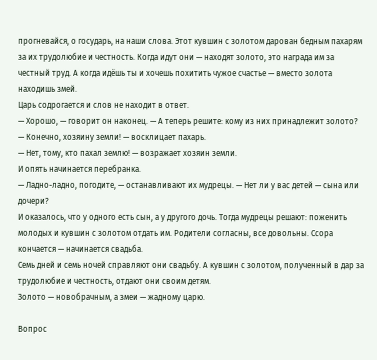прогневайся, о государь, на наши слова. Этот кувшин с золотом дарован бедным пахарям за их трудолюбие и честность. Когда идут они — находят золото, это награда им за честный труд. А когда идёшь ты и хочешь похитить чужое счастье — вместо золота находишь змей.
Царь содрогается и слов не находит в ответ.
— Хорошо, — говорит он наконец. — А теперь решите: кому из них принадлежит золото?
— Конечно, хозяину земли! — восклицает пахарь.
— Нет, тому, кто пахал землю! — возражает хозяин земли.
И опять начинается перебранка.
— Ладно-ладно, погодите, — останавливают их мудрецы. — Нет ли у вас детей — сына или дочери?
И оказалось, что у одного есть сын, а у другого дочь. Тогда мудрецы решают: поженить молодых и кувшин с золотом отдать им. Родители согласны, все довольны. Ссора кончается — начинается свадьба.
Семь дней и семь ночей справляют они свадьбу. А кувшин с золотом, полученный в дар за трудолюбие и честность, отдают они своим детям.
Золото — новобрачным, а змеи — жадному царю.

Вопрос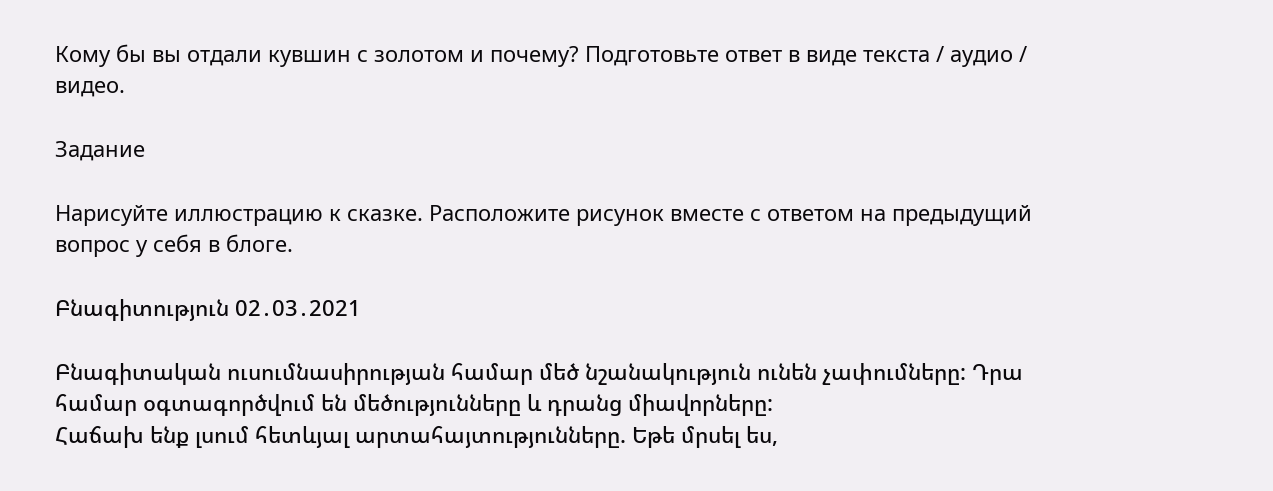Кому бы вы отдали кувшин с золотом и почему? Подготовьте ответ в виде текста / аудио / видео.

Задание

Нарисуйте иллюстрацию к сказке. Расположите рисунок вместе с ответом на предыдущий вопрос у себя в блоге.

Բնագիտություն 02․03․2021

Բնագիտական ուսումնասիրության համար մեծ նշանակություն ունեն չափումները: Դրա համար օգտագործվում են մեծությունները և դրանց միավորները:
Հաճախ ենք լսում հետևյալ արտահայտությունները. Եթե մրսել ես,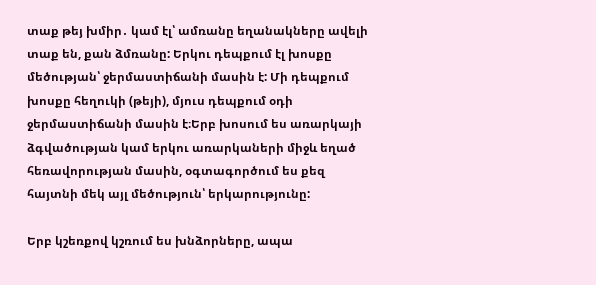տաք թեյ խմիր․ կամ էլ՝ ամռանը եղանակները ավելի տաք են, քան ձմռանը: Երկու դեպքում էլ խոսքը  մեծության՝ ջերմաստիճանի մասին է: Մի դեպքում խոսքը հեղուկի (թեյի), մյուս դեպքում օդի ջերմաստիճանի մասին է։Երբ խոսում ես առարկայի ձգվածության կամ երկու առարկաների միջև եղած հեռավորության մասին, օգտագործում ես քեզ  հայտնի մեկ այլ մեծություն՝ երկարությունը:

Երբ կշեռքով կշռում ես խնձորները, ապա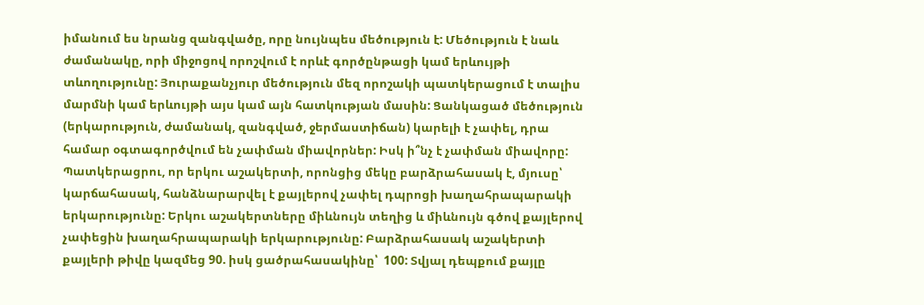իմանում ես նրանց զանգվածը, որը նույնպես մեծություն է: Մեծություն է նաև ժամանակը, որի միջոցով որոշվում է որևէ գործընթացի կամ երևույթի տևողությունը: Յուրաքանչյուր մեծություն մեզ որոշակի պատկերացում է տալիս մարմնի կամ երևույթի այս կամ այն հատկության մասին: Ցանկացած մեծություն (երկարություն, ժամանակ, զանգված, ջերմաստիճան) կարելի է չափել, դրա համար օգտագործվում են չափման միավորներ: Իսկ ի՞նչ է չափման միավորը: Պատկերացրու, որ երկու աշակերտի, որոնցից մեկը բարձրահասակ է, մյուսը՝ կարճահասակ, հանձնարարվել է քայլերով չափել դպրոցի խաղահրապարակի երկարությունը: Երկու աշակերտները միևնույն տեղից և միևնույն գծով քայլերով չափեցին խաղահրապարակի երկարությունը: Բարձրահասակ աշակերտի քայլերի թիվը կազմեց 90. իսկ ցածրահասակինը՝  100: Տվյալ դեպքում քայլը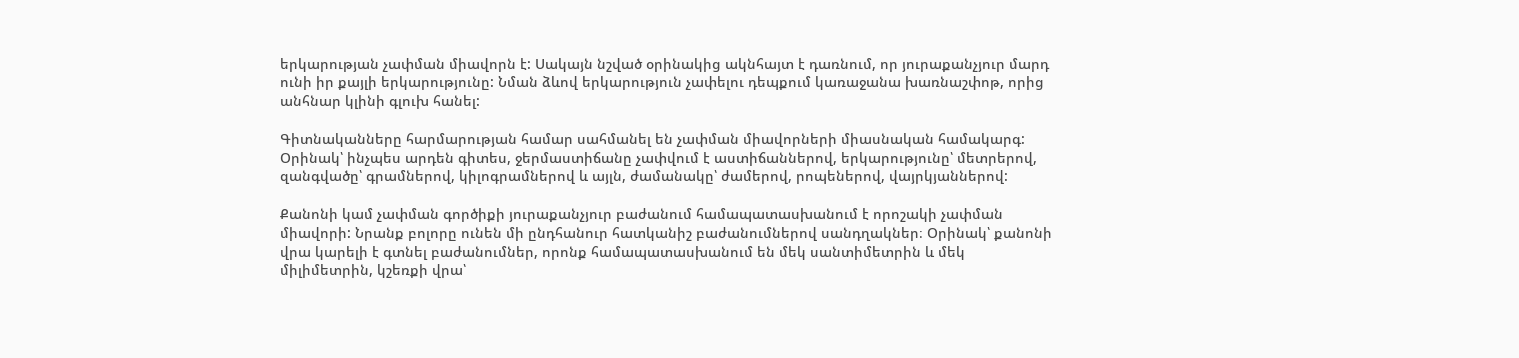երկարության չափման միավորն է: Սակայն նշված օրինակից ակնհայտ է դառնում, որ յուրաքանչյուր մարդ ունի իր քայլի երկարությունը: Նման ձևով երկարություն չափելու դեպքում կառաջանա խառնաշփոթ, որից անհնար կլինի գլուխ հանել:

Գիտնականները հարմարության համար սահմանել են չափման միավորների միասնական համակարգ: Օրինակ՝ ինչպես արդեն գիտես, ջերմաստիճանը չափվում է աստիճաններով, երկարությունը՝ մետրերով, զանգվածը՝ գրամներով, կիլոգրամներով և այլն, ժամանակը՝ ժամերով, րոպեներով, վայրկյաններով:

Քանոնի կամ չափման գործիքի յուրաքանչյուր բաժանում համապատասխանում է որոշակի չափման միավորի: Նրանք բոլորը ունեն մի ընդհանուր հատկանիշ բաժանումներով սանդղակներ։ Օրինակ՝ քանոնի վրա կարելի է գտնել բաժանումներ, որոնք համապատասխանում են մեկ սանտիմետրին և մեկ միլիմետրին, կշեռքի վրա՝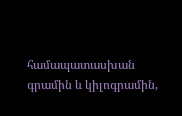համապատասխան գրամին և կիլոգրամին,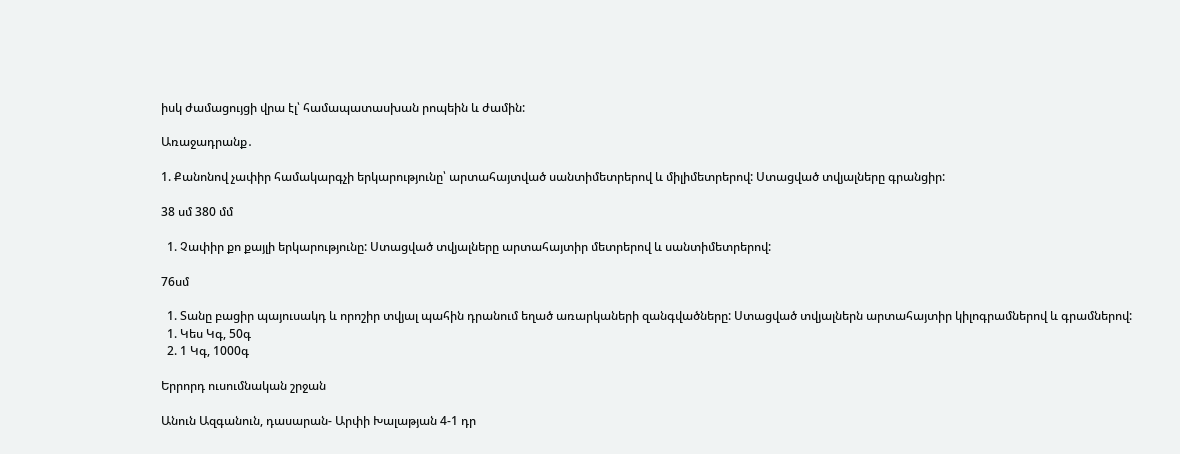իսկ ժամացույցի վրա էլ՝ համապատասխան րոպեին և ժամին:

Առաջադրանք․

1. Քանոնով չափիր համակարգչի երկարությունը՝ արտահայտված սանտիմետրերով և միլիմետրերով: Ստացված տվյալները գրանցիր:

38 սմ 380 մմ

  1. Չափիր քո քայլի երկարությունը: Ստացված տվյալները արտահայտիր մետրերով և սանտիմետրերով:

76սմ

  1. Տանը բացիր պայուսակդ և որոշիր տվյալ պահին դրանում եղած առարկաների զանգվածները: Ստացված տվյալներն արտահայտիր կիլոգրամներով և գրամներով:
  1. Կես Կգ, 50գ
  2. 1 Կգ, 1000գ

Երրորդ ուսումնական շրջան

Անուն Ազգանուն, դասարան- Արփի Խալաթյան 4-1 դր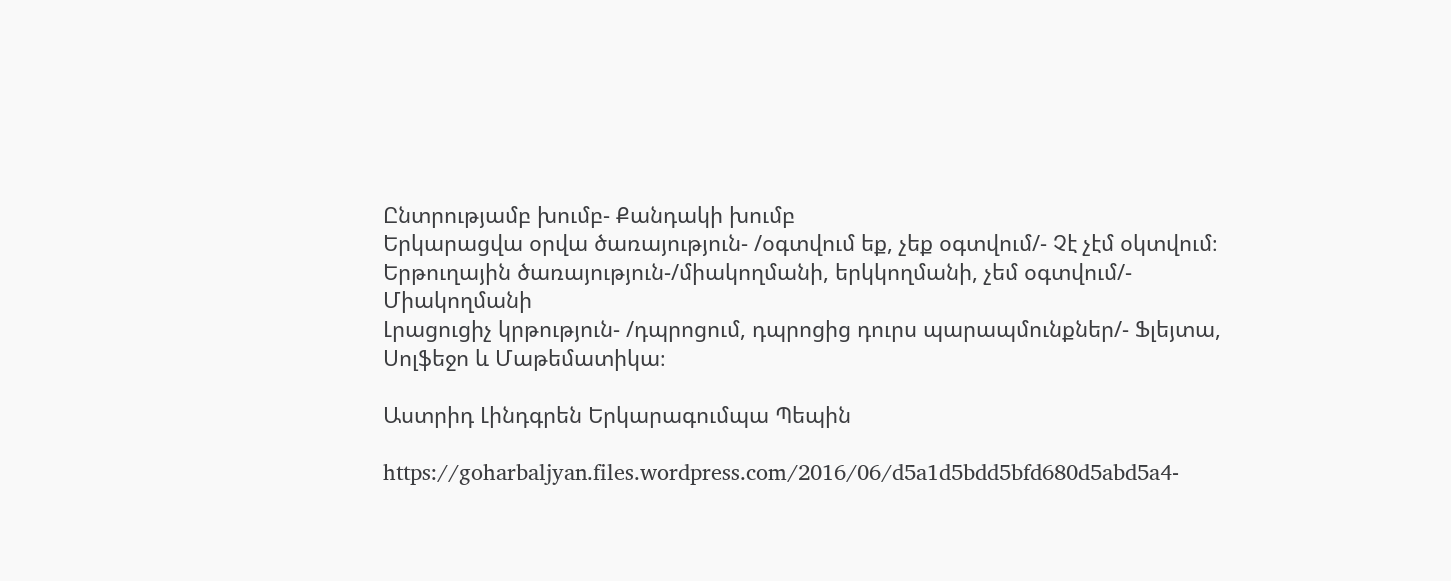Ընտրությամբ խումբ- Քանդակի խումբ
Երկարացվա օրվա ծառայություն- /օգտվում եք, չեք օգտվում/- Չէ չէմ օկտվում։
Երթուղային ծառայություն-/միակողմանի, երկկողմանի, չեմ օգտվում/- Միակողմանի
Լրացուցիչ կրթություն- /դպրոցում, դպրոցից դուրս պարապմունքներ/- Ֆլեյտա, Սոլֆեջո և Մաթեմատիկա։

Աստրիդ Լինդգրեն Երկարագումպա Պեպին

https://goharbaljyan.files.wordpress.com/2016/06/d5a1d5bdd5bfd680d5abd5a4-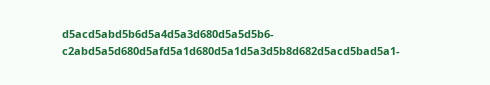d5acd5abd5b6d5a4d5a3d680d5a5d5b6-c2abd5a5d680d5afd5a1d680d5a1d5a3d5b8d682d5acd5bad5a1-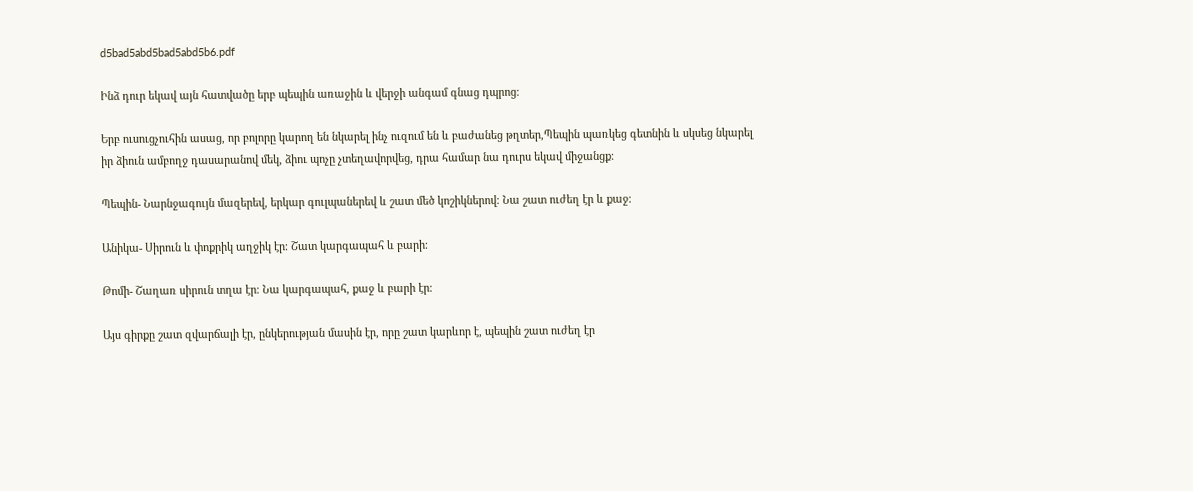d5bad5abd5bad5abd5b6.pdf

Ինձ դուր եկավ այն հատվածը երբ պեպին առաջին և վերջի անգամ գնաց դպրոց։

Երբ ուսուցչուհին ասաց, որ բոլորը կարող են նկարել ինչ ուզում են և բաժանեց թղտեր,Պեպին պառկեց գետնին և սկսեց նկարել իր ձիուն ամբողջ դասարանով մեկ, ձիու պոչը չտեղավորվեց, դրա համար նա դուրս եկավ միջանցք։

Պեպին- Նարնջագույն մազերեվ, երկար գուլպաներեվ և շատ մեծ կոշիկներով։ Նա շատ ուժեղ էր և քաջ։

Անիկա- Սիրուն և փոքրիկ աղջիկ էր։ Շատ կարգապահ և բարի։

Թոմի- Շաղառ սիրուն տղա էր։ Նա կարգապահ, քաջ և բարի էր։

Այս գիրքը շատ զվարճալի էր, ընկերության մասին էր, որը շատ կարևոր է, պեպին շատ ուժեղ էր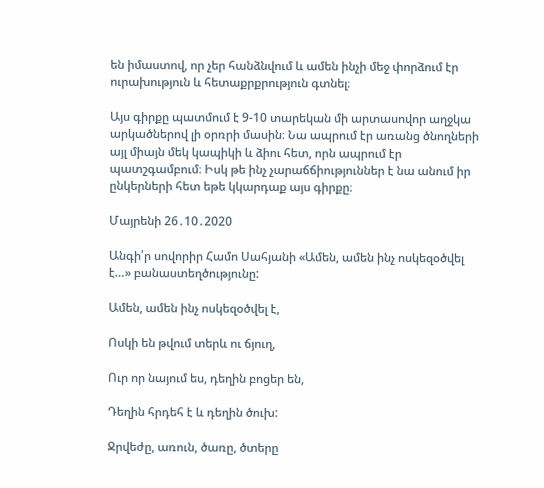են իմաստով, որ չեր հանձնվում և ամեն ինչի մեջ փորձում էր ուրախություն և հետաքրքրություն գտնել։

Այս գիրքը պատմում է 9-10 տարեկան մի արտասովոր աղջկա արկածներով լի օրռրի մասին։ Նա ապրում էր առանց ծնողների այլ միայն մեկ կապիկի և ձիու հետ, որն ապրում էր պատշգամբում։ Իսկ թե ինչ չարաճճիություններ է նա անում իր ընկերների հետ եթե կկարդաք այս գիրքը։

Մայրենի 26․10․2020

Անգի՛ր սովորիր Համո Սահյանի «Ամեն, ամեն ինչ ոսկեզօծվել է…» բանաստեղծությունը:

Ամեն, ամեն ինչ ոսկեզօծվել է,

Ոսկի են թվում տերև ու ճյուղ,

Ուր որ նայում ես, դեղին բոցեր են,

Դեղին հրդեհ է և դեղին ծուխ:

Ջրվեժը, առուն, ծառը, ծտերը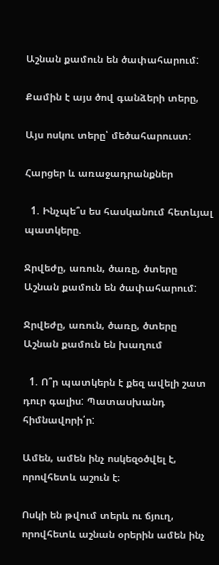Աշնան քամուն են ծափահարում:

Քամին է այս ծով գանձերի տերը,

Այս ոսկու տերը՝ մեծահարուստ:

Հարցեր և առաջադրանքներ

  1. Ինչպե՞ս ես հասկանում հետևյալ պատկերը.

Ջրվեժը, առուն, ծառը, ծտերը Աշնան քամուն են ծափահարում:

Ջրվեժը, առուն, ծառը, ծտերը Աշնան քամուն են խաղում

  1. Ո՞ր պատկերն է քեզ ավելի շատ դուր գալիս: Պատասխանդ հիմնավորի՛ր:

Ամեն, ամեն ինչ ոսկեզօծվել է, որովհետև աշուն է։

Ոսկի են թվում տերև ու ճյուղ, որովհետև աշնան օրերին ամեն ինչ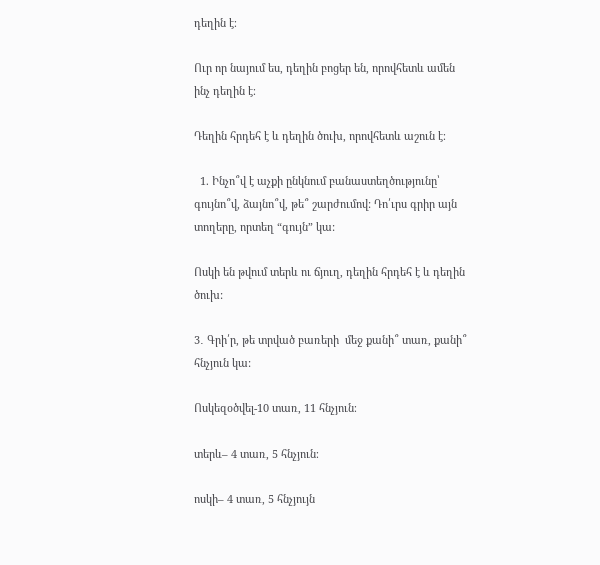դեղին է։

Ուր որ նայում ես, դեղին բոցեր են, որովհետև ամեն ինչ դեղին է։

Դեղին հրդեհ է և դեղին ծուխ, որովհետև աշուն է։

  1. Ինչո՞վ է աչքի ընկնում բանաստեղծությունը՝ գույնո՞վ, ձայնո՞վ, թե՞ շարժումով: Դո՛ւրս գրիր այն տողերը, որտեղ “գույն” կա:

Ոսկի են թվում տերև ու ճյուղ, դեղին հրդեհ է և դեղին ծուխ:

3․ Գրի՛ր, թե տրված բառերի  մեջ քանի՞ տառ, քանի՞ հնչյուն կա:

Ոսկեզօծվել-10 տառ, 11 հնչյուն։

տերև– 4 տառ, 5 հնչյուն։

ոսկի– 4 տառ, 5 հնչյույն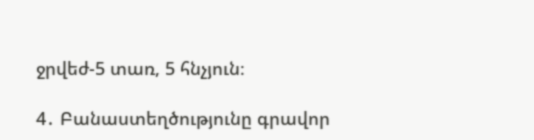ջրվեժ-5 տառ, 5 հնչյուն։

4․ Բանաստեղծությունը գրավոր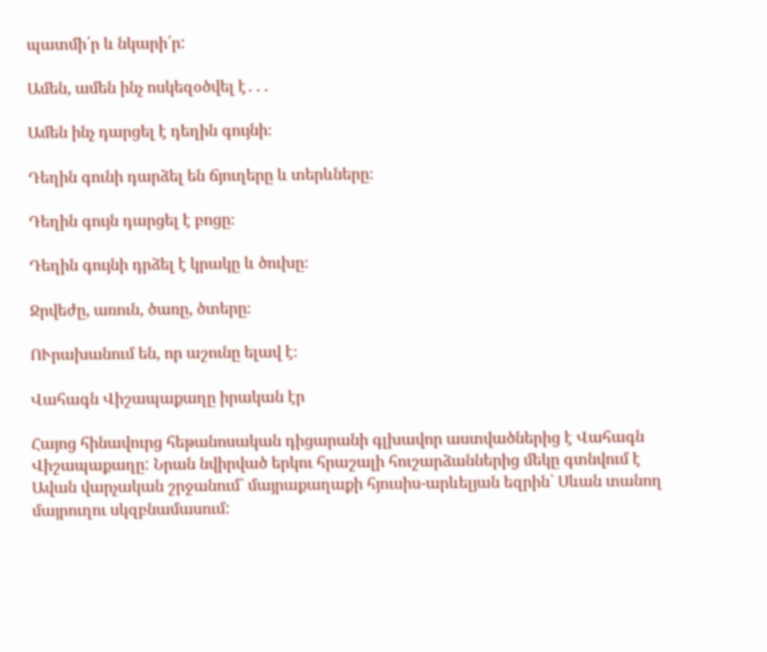պատմի՛ր և նկարի՛ր:

Ամեն, ամեն ինչ ոսկեզօծվել է․․․

Ամեն ինչ դարցել է դեղին գույնի։

Դեղին գունի դարձել են ճյուղերը և տերևները։

Դեղին գույն դարցել է բոցը։

Դեղին գույնի դրձել է կրակը և ծուխը։

Ջրվեժը, առուն, ծառը, ծտերը։

ՈՒրախանում են, որ աշունը ելավ է։

Վահագն Վիշապաքաղը իրական էր

Հայոց հինավուրց հեթանոսական դիցարանի գլխավոր աստվածներից է Վահագն Վիշապաքաղը: Նրան նվիրված երկու հրաշալի հուշարձաններից մեկը գտնվում է Ավան վարչական շրջանում` մայրաքաղաքի հյուսիս-արևելյան եզրին` Սևան տանող մայրուղու սկզբնամասում: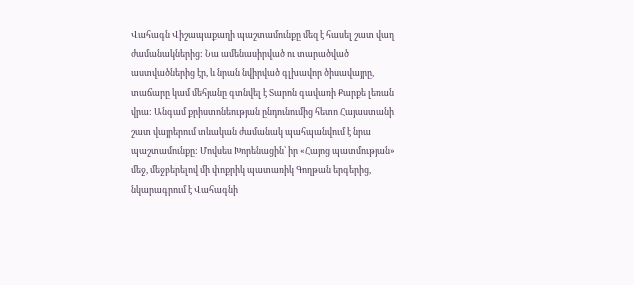Վահագն Վիշապաքաղի պաշտամունքը մեզ է հասել շատ վաղ ժամանակներից: Նա ամենասիրված ու տարածված աստվածներից էր, և նրան նվիրված գլխավոր ծիսավայրը, տաճարը կամ մեհյանը գտնվել է Տարոն գավառի Քարքե լեռան վրա: Անգամ քրիստոնեության ընդունումից հետո Հայաստանի շատ վայրերում տևական ժամանակ պահպանվում է նրա պաշտամունքը: Մովսես Խորենացին՝ իր «Հայոց պատմության» մեջ, մեջբերելով մի փոքրիկ պատառիկ Գողթան երգերից, նկարագրում է Վահագնի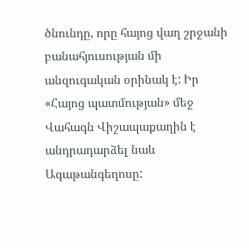ծնունդը, որը հայոց վաղ շրջանի բանահյուսության մի անզուգական օրինակ է: Իր «Հայոց պատմության» մեջ Վահագն Վիշապաքաղին է անդրադարձել նաև Ագաթանգեղոսը: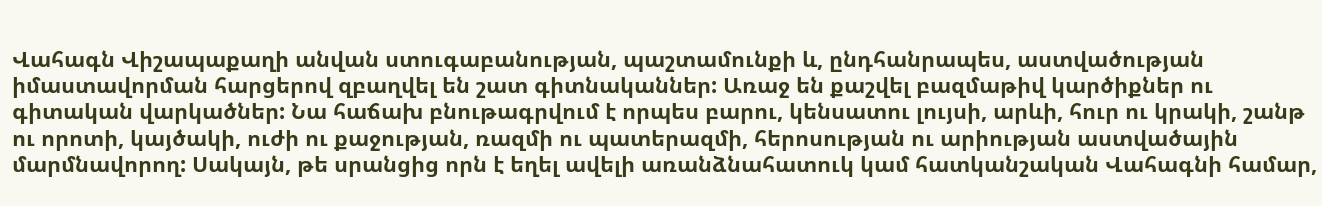Վահագն Վիշապաքաղի անվան ստուգաբանության, պաշտամունքի և, ընդհանրապես, աստվածության իմաստավորման հարցերով զբաղվել են շատ գիտնականներ: Առաջ են քաշվել բազմաթիվ կարծիքներ ու գիտական վարկածներ: Նա հաճախ բնութագրվում է որպես բարու, կենսատու լույսի, արևի, հուր ու կրակի, շանթ ու որոտի, կայծակի, ուժի ու քաջության, ռազմի ու պատերազմի, հերոսության ու արիության աստվածային մարմնավորող: Սակայն, թե սրանցից որն է եղել ավելի առանձնահատուկ կամ հատկանշական Վահագնի համար,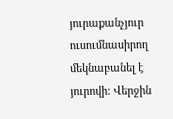յուրաքանչյուր ուսումնասիրող մեկնաբանել է յուրովի: Վերջին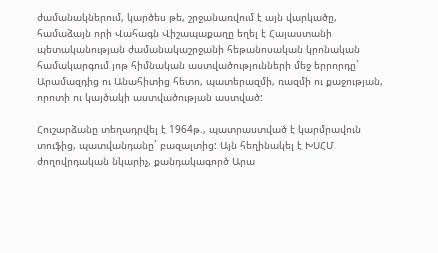ժամանակներում, կարծես թե, շրջանառվում է այն վարկածը, համաձայն որի Վահագն Վիշապաքաղը եղել է Հայաստանի պետականության ժամանակաշրջանի հեթանոսական կրոնական համակարգում յոթ հիմնական աստվածությունների մեջ երրորդը` Արամազդից ու Անահիտից հետո, պատերազմի, ռազմի ու քաջության, որոտի ու կայծակի աստվածության աստված:

Հուշարձանը տեղադրվել է 1964թ., պատրաստված է կարմրավուն տուֆից, պատվանդանը` բազալտից: Այն հեղինակել է ԽՍՀՄ ժողովրդական նկարիչ, քանդակագործ Արա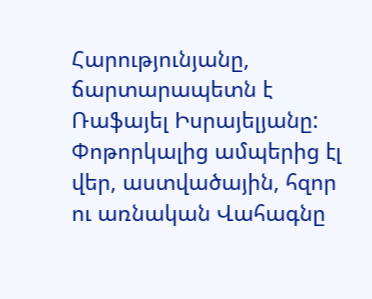Հարությունյանը, ճարտարապետն է Ռաֆայել Իսրայելյանը: Փոթորկալից ամպերից էլ վեր, աստվածային, հզոր ու առնական Վահագնը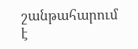շանթահարում է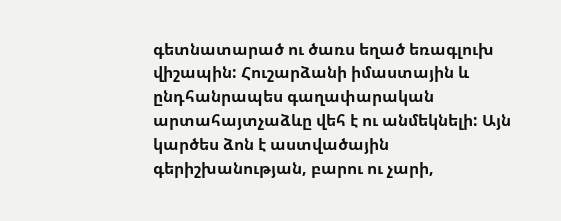գետնատարած ու ծառս եղած եռագլուխ վիշապին: Հուշարձանի իմաստային և ընդհանրապես գաղափարական արտահայտչաձևը վեհ է ու անմեկնելի: Այն կարծես ձոն է աստվածային գերիշխանության, բարու ու չարի,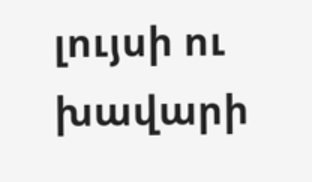լույսի ու խավարի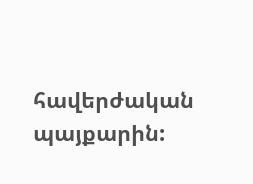հավերժական պայքարին: